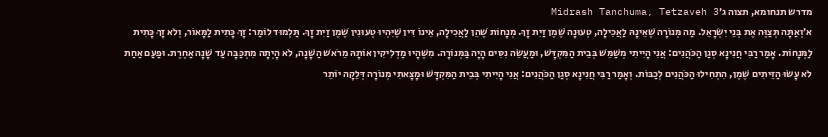מדרש תנחומא, תצוה ג׳Midrash Tanchuma, Tetzaveh 3
א׳וְאַתָּה תְּצַוֶּה אֶת בְּנֵי יִשְׂרָאֵל. מַה מְּנוֹרָה שֶׁאֵינָהּ לַאֲכִילָה, טְעוּנָה שֶׁמֶן זַיִת זָךְ. מְנָחוֹת שֶׁהֵן לַאֲכִילָה, אֵינוֹ דִּין שֶׁיִּהְיוּ טְעוּנִין שֶׁמֶן זַיִת זָךְ. תַּלְמוּד לוֹמַר: זָךְ כָּתִית לַמָּאוֹר, וְלֹא זָךְ כָּתִית לַמְּנָחוֹת. אָמַר רַבִּי חֲנִינָא סְגַן הַכֹּהֲנִים: אֲנִי הָיִיתִי מְשַׁמֵּשׁ בְּבֵית הַמִּקְדָּשׁ, וּמַעֲשֵׂה נִסִּים הָיָה בַּמְּנוֹרָה. מִשֶּׁהָיוּ מַדְלִיקִין אוֹתָהּ מֵרֹאשׁ הַשָּׁנָה, לֹא הָיְתָה מִתְכַּבָּה עַד שָׁנָה אַחֶרֶת. וּפַעַם אַחַת לֹא עָשׂוּ הַזֵּיתִים שֶׁמֶן, הִתְחִילוּ הַכֹּהֲנִים לְכַבּוֹת. וְאָמַר רַבִּי חֲנִינָא סְגַן הַכֹּהֲנִים: אֲנִי הָיִיתִי בְּבֵית הַמִּקְדָּשׁ וּמָצָאתִי מְנוֹרָה דְּלֵקָה יוֹתֵר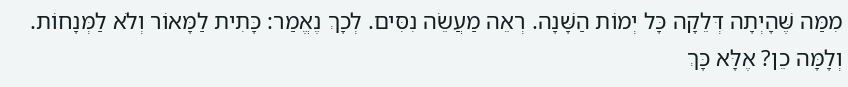מִמַּה שֶּׁהָיְתָה דְּלֵקָה כָּל יְמוֹת הַשָּׁנָה. רְאֵה מַעֲשֵׂה נִסִּים. לְכָךְ נֶאֱמַר: כָּתִית לַמָּאוֹר וְלֹא לַמְּנָחוֹת. וְלָמָּה כֵן? אֶלָּא כָּךְ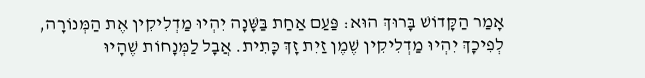אָמַר הַקָּדוֹשׁ בָּרוּךְ הוּא: פַּעַם אַחַת בַּשָּׁנָה יִהְיוּ מַדְלִיקִין אֶת הַמְּנוֹרָה, לְפִיכָךְ יִהְיוּ מַדְלִיקִין שֶׁמֶן זַיִת זָךְ כָּתִית. אֲבָל לַמְּנָחוֹת שֶׁהָיוּ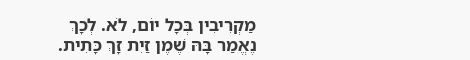מַקְרִיבִין בְּכָל יוֹם, לֹא. לְכָךְ נֶאֱמַר בָּהּ שֶׁמֶן זַיִת זָךְ כָּתִית.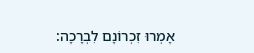אָמְרוּ זִכְרוֹנָם לִבְרָכָה: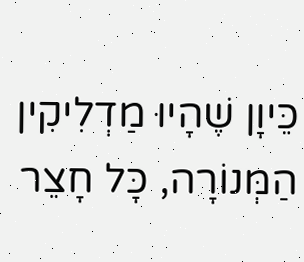כֵּיוָן שֶׁהָיוּ מַדְלִיקִין הַמְּנוֹרָה, כָּל חָצֵר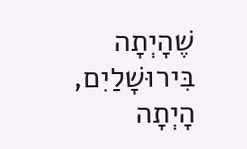שֶׁהָיְתָה בִּירוּשָׁלַיִם, הָיְתָה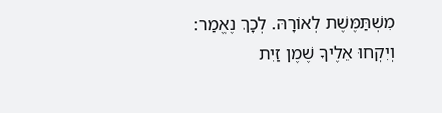מִשְׁתַּמֶּשֶׁת לְאוֹרָהּ. לְכָךְ נֶאֱמַר: וְיִקְחוּ אֵלֶיךָ שֶׁמֶן זַיִת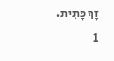זָךְ כָּתִית.
1